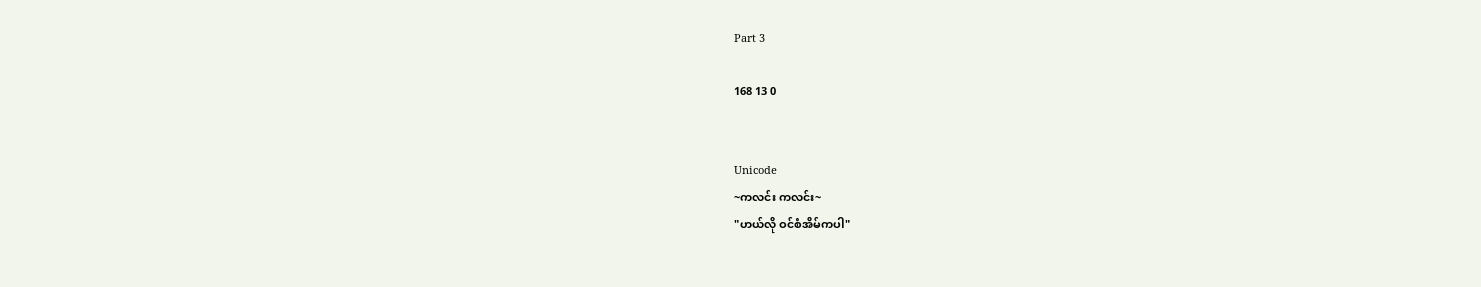Part 3

168 13 0


Unicode
~ကလင်း ကလင်း~
"ဟယ်လို ဝင်စံအိမ်ကပါ"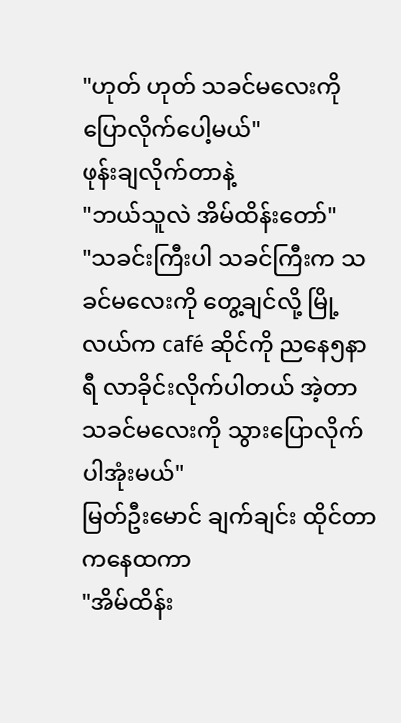"ဟုတ် ဟုတ် သခင်မလေးကို ပြောလိုက်ပေါ့မယ်"
ဖုန်းချလိုက်တာနဲ့
"ဘယ်သူလဲ အိမ်ထိန်းတော်"
"သခင်းကြီးပါ သခင်ကြီးက သခင်မလေးကို တွေ့ချင်လို့ မြို့လယ်က café ဆိုင်ကို ညနေ၅နာရီ လာခိုင်းလိုက်ပါတယ် အဲ့တာ သခင်မလေးကို သွားပြောလိုက်ပါအုံးမယ်"
မြတ်ဦးမောင် ချက်ချင်း ထိုင်တာကနေထကာ
"အိမ်ထိန်း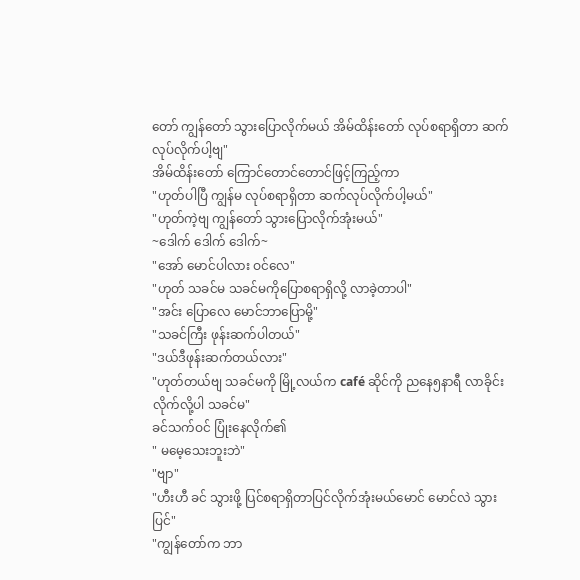တော် ကျွန်တော် သွားပြောလိုက်မယ် အိမ်ထိန်းတော် လုပ်စရာရှိတာ ဆက်လုပ်လိုက်ပါ့ဗျ"
အိမ်ထိန်းတော် ကြောင်တောင်တောင်ဖြင့်ကြည့်ကာ
"ဟုတ်ပါပြီ ကျွန်မ လုပ်စရာရှိတာ ဆက်လုပ်လိုက်ပါ့မယ်"
"ဟုတ်ကဲ့ဗျ ကျွန်တော် သွားပြောလိုက်အုံးမယ်"
~ဒေါက် ဒေါက် ဒေါက်~
"အော် မောင်ပါလား ဝင်လေ"
"ဟုတ် သခင်မ သခင်မကိုပြောစရာရှိလို့ လာခဲ့တာပါ"
"အင်း ပြောလေ မောင်ဘာပြောမို့"
"သခင်ကြီး ဖုန်းဆက်ပါတယ်"
"ဒယ်ဒီဖုန်းဆက်တယ်လား"
"ဟုတ်တယ်ဗျ သခင်မကို မြို့လယ်က café ဆိုင်ကို ညနေ၅နာရီ လာခိုင်းလိုက်လို့ပါ သခင်မ"
ခင်သက်ဝင် ပြုံးနေလိုက်၏
" မမေ့သေးဘူးဘဲ"
"ဗျာ"
"ဟီးဟီ ခင် သွားဖို့ ပြင်စရာရှိတာပြင်လိုက်အုံးမယ်မောင် မောင်လဲ သွားပြင်"
"ကျွန်တော်က ဘာ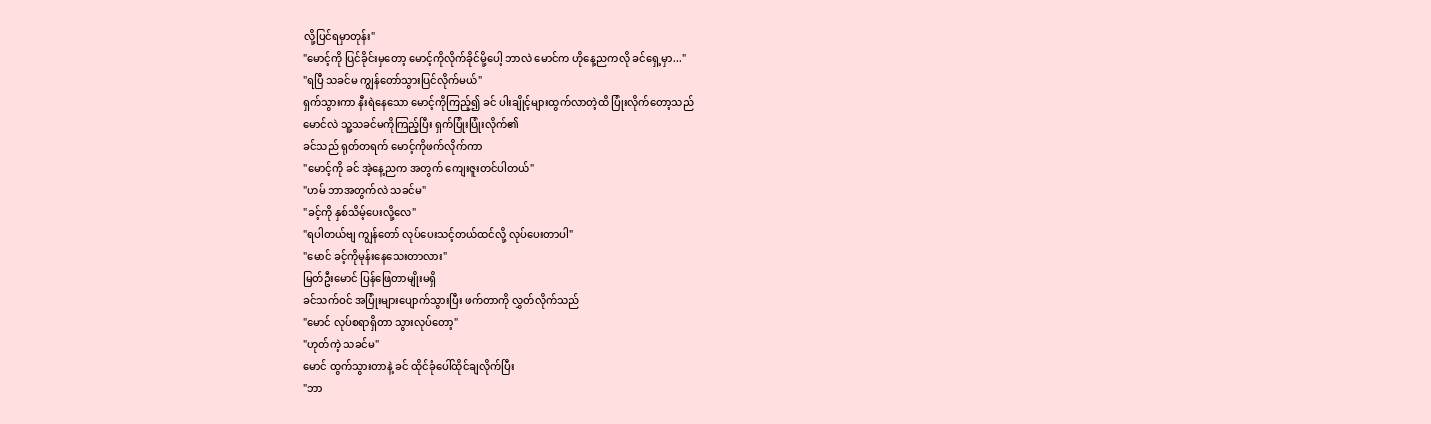လို့ပြင်ရမှာတုန်း"
"မောင့်ကို ပြင်ခိုင်းမှတော့ မောင့်ကိုလိုက်ခိုင်မို့ပေါ့ ဘာလဲ မောင်က ဟိုနေ့ညကလို ခင်ရှေ့မှာ..."
"ရပြီ သခင်မ ကျွန်တော်သွားပြင်လိုက်မယ်"
ရှက်သွားကာ နီးရဲနေသော မောင့်ကိုကြည့်၍ ခင် ပါးချိုင့်များထွက်လာတဲ့ထိ ပြုံးလိုက်တော့သည်
မောင်လဲ သူ့သခင်မကိုကြည့်ပြီး ရှက်ပြုံးပြုံးလိုက်၏
ခင်သည် ရုတ်တရက် မောင့်ကိုဖက်လိုက်ကာ
"မောင့်ကို ခင် အဲ့နေ့ညက အတွက် ကျေးဇူးတင်ပါတယ်"
"ဟမ် ဘာအတွက်လဲ သခင်မ"
"ခင့်ကို နှစ်သိမ့်ပေးလို့လေ"
"ရပါတယ်ဗျ ကျွန်တော် လုပ်ပေးသင့်တယ်ထင်လို့ လုပ်ပေးတာပါ"
"မောင် ခင့်ကိုမုန်းနေသေးတာလား"
မြတ်ဦးမောင် ပြန်ဖြေတာမျိုးမရှိ
ခင်သက်ဝင် အပြုံးများပျောက်သွားပြီး ဖက်တာကို လွှတ်လိုက်သည်
"မောင် လုပ်စရာရှိတာ သွားလုပ်တော့"
"ဟုတ်ကဲ့ သခင်မ"
မောင် ထွက်သွားတာနဲ့ ခင် ထိုင်ခုံပေါ်ထိုင်ချလိုက်ပြီး
"ဘာ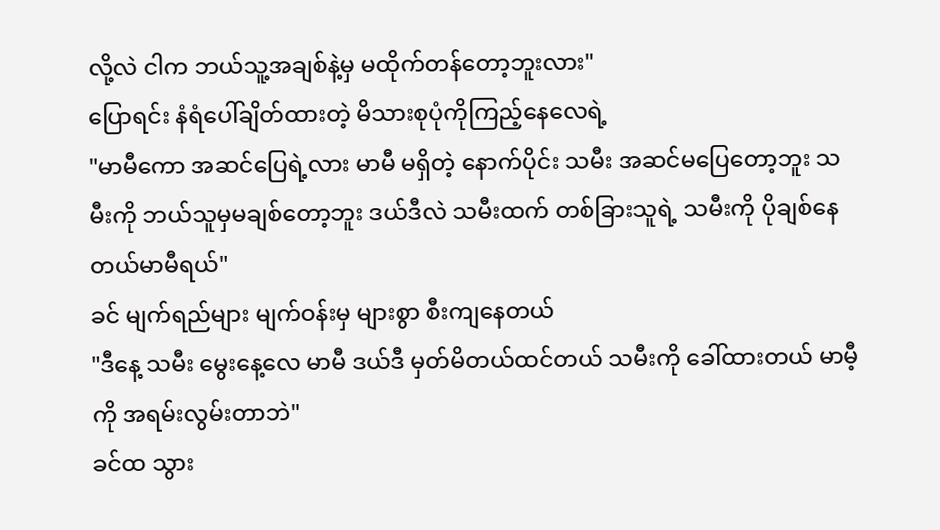လို့လဲ ငါက ဘယ်သူ့အချစ်နဲ့မှ မထိုက်တန်တော့ဘူးလား"
ပြောရင်း နံရံပေါ်ချိတ်ထားတဲ့ မိသားစုပုံကိုကြည့်နေလေရဲ့
"မာမီကော အဆင်ပြေရဲ့လား မာမီ မရှိတဲ့ နောက်ပိုင်း သမီး အဆင်မပြေတော့ဘူး သမီးကို ဘယ်သူမှမချစ်တော့ဘူး ဒယ်ဒီလဲ သမီးထက် တစ်ခြားသူရဲ့ သမီးကို ပိုချစ်နေတယ်မာမီရယ်"
ခင် မျက်ရည်များ မျက်ဝန်းမှ များစွာ စီးကျနေတယ်
"ဒီနေ့ သမီး မွေးနေ့လေ မာမီ ဒယ်ဒီ မှတ်မိတယ်ထင်တယ် သမီးကို ခေါ်ထားတယ် မာမီ့ကို အရမ်းလွမ်းတာဘဲ"
ခင်ထ သွား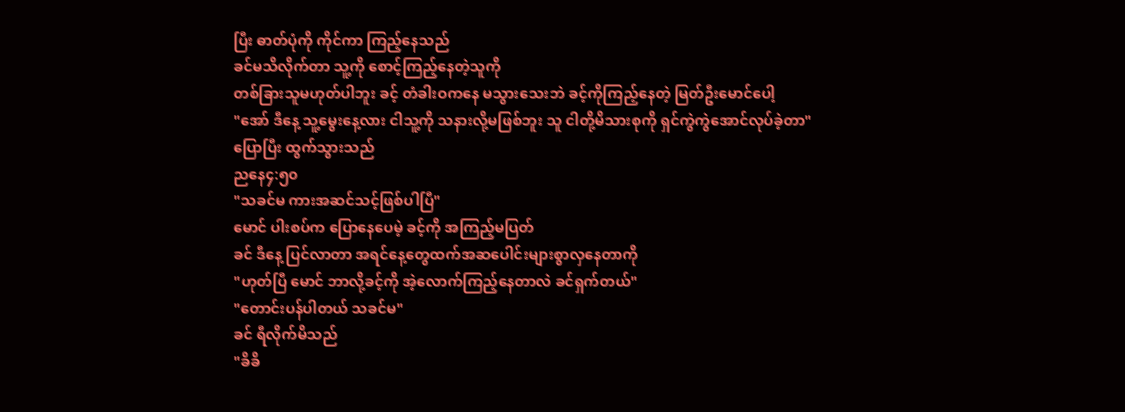ပြီး ဓာတ်ပုံကို ကိုင်ကာ ကြည့်နေသည်
ခင်မသိလိုက်တာ သူ့ကို စောင့်ကြည့်နေတဲ့သူကို
တစ်ခြားသူမဟုတ်ပါဘူး ခင့် တံခါးဝကနေ မသွားသေးဘဲ ခင့်ကိုကြည့်နေတဲ့ မြတ်ဦးမောင်ပေါ့
"အော် ဒီနေ့ သူ့မွေးနေ့လား ငါသူ့ကို သနားလို့မဖြစ်ဘူး သူ ငါတို့မိသားစုကို ရှင်ကွဲကွဲအောင်လုပ်ခဲ့တာ"
ပြောပြီး ထွက်သွားသည်
ညနေ၄:၅၀
"သခင်မ ကားအဆင်သင့်ဖြစ်ပါပြီ"
မောင် ပါးစပ်က ပြောနေပေမဲ့ ခင့်ကို အကြည့်မပြတ်
ခင် ဒီနေ့ ပြင်လာတာ အရင်နေ့တွေထက်အဆပေါင်းများစွာလှနေတာကို
"ဟုတ်ပြီ မောင် ဘာလို့ခင့်ကို အဲ့လောက်ကြည့်နေတာလဲ ခင်ရှက်တယ်"
"တောင်းပန်ပါတယ် သခင်မ"
ခင် ရီလိုက်မိသည်
"ခိခိ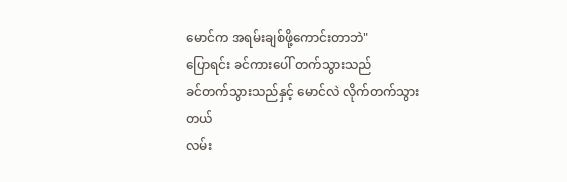မောင်က အရမ်းချစ်ဖို့ကောင်းတာဘဲ"
ပြောရင်း ခင်ကားပေါ် တက်သွားသည်
ခင်တက်သွားသည်နှင့် မောင်လဲ လိုက်တက်သွားတယ်
လမ်း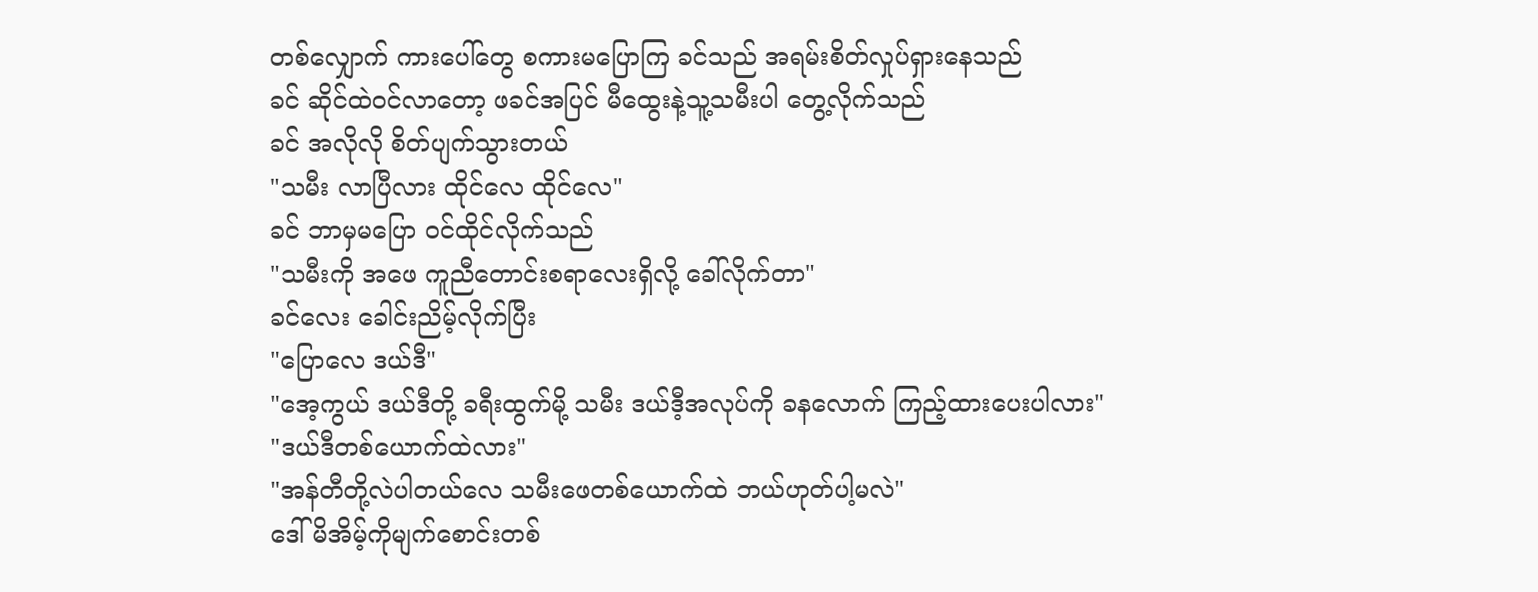တစ်လျှောက် ကားပေါ်တွေ စကားမပြောကြ ခင်သည် အရမ်းစိတ်လှုပ်ရှားနေသည်
ခင် ဆိုင်ထဲဝင်လာတော့ ဖခင်အပြင် မီထွေးနဲ့သူ့သမီးပါ တွေ့လိုက်သည်
ခင် အလိုလို စိတ်ပျက်သွားတယ်
"သမီး လာပြီလား ထိုင်လေ ထိုင်လေ"
ခင် ဘာမှမပြော ဝင်ထိုင်လိုက်သည်
"သမီးကို အဖေ ကူညီတောင်းစရာလေးရှိလို့ ခေါ်လိုက်တာ"
ခင်လေး ခေါင်းညိမ့်လိုက်ပြီး
"ပြောလေ ဒယ်ဒီ"
"အေ့ကွယ် ဒယ်ဒီတို့ ခရီးထွက်မို့ သမီး ဒယ်ဒီ့အလုပ်ကို ခနလောက် ကြည့်ထားပေးပါလား"
"ဒယ်ဒီတစ်ယောက်ထဲလား"
"အန်တီတို့လဲပါတယ်လေ သမီးဖေတစ်ယောက်ထဲ ဘယ်ဟုတ်ပါ့မလဲ"
ဒေါ်မိအိမ့်ကိုမျက်စောင်းတစ်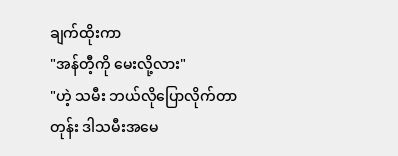ချက်ထိုးကာ
"အန်တီ့ကို မေးလို့လား"
"ဟဲ့ သမီး ဘယ်လိုပြောလိုက်တာတုန်း ဒါသမီးအမေ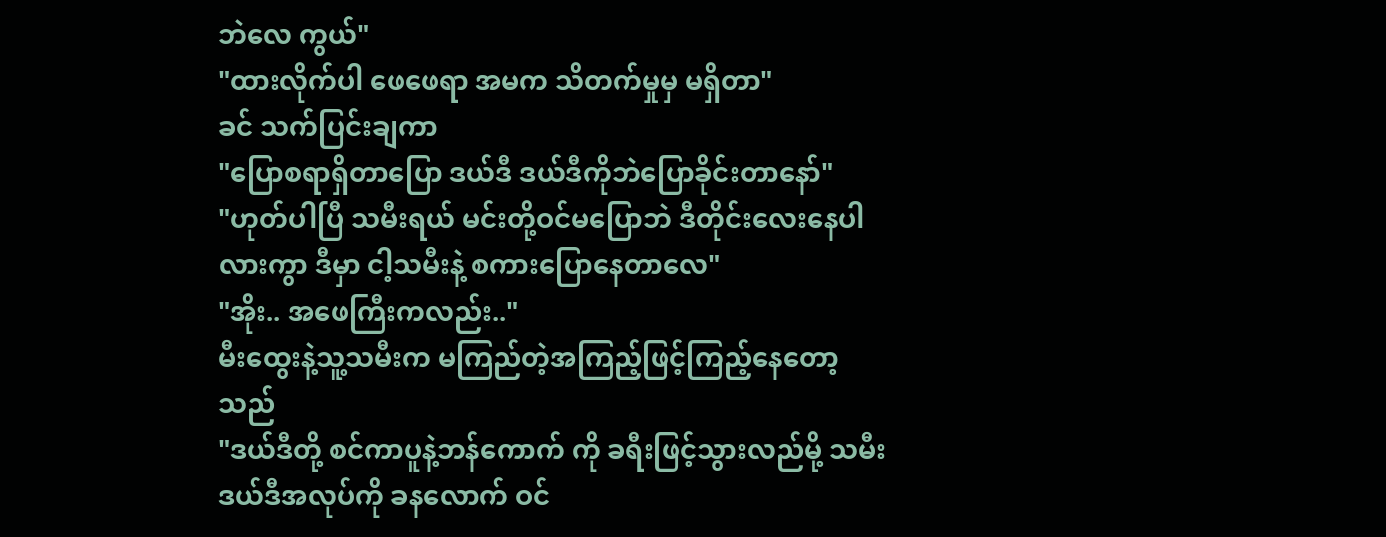ဘဲလေ ကွယ်"
"ထားလိုက်ပါ ဖေဖေရာ အမက သိတက်မှုမှ မရှိတာ"
ခင် သက်ပြင်းချကာ
"ပြောစရာရှိတာပြော ဒယ်ဒီ ဒယ်ဒီကိုဘဲပြောခိုင်းတာနော်"
"ဟုတ်ပါပြီ သမီးရယ် မင်းတို့ဝင်မပြောဘဲ ဒီတိုင်းလေးနေပါလားကွာ ဒီမှာ ငါ့သမီးနဲ့ စကားပြောနေတာလေ"
"အိုး.. အဖေကြီးကလည်း.."
မီးထွေးနဲ့သူ့သမီးက မကြည်တဲ့အကြည့်ဖြင့်ကြည့်နေတော့သည်
"ဒယ်ဒီတို့ စင်ကာပူနဲ့ဘန်ကောက် ကို ခရီးဖြင့်သွားလည်မို့ သမီး ဒယ်ဒီအလုပ်ကို ခနလောက် ဝင်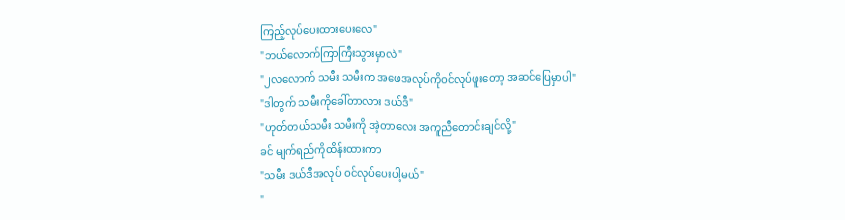ကြည့်လုပ်ပေးထားပေးလေ"
"ဘယ်လောက်ကြာကြီးသွားမှာလဲ"
"၂လလောက် သမီး သမီးက အဖေအလုပ်ကိုဝင်လုပ်ဖူးတော့ အဆင်ပြေမှာပါ"
"ဒါတွက် သမီးကိုခေါ်တာလား ဒယ်ဒီ"
"ဟုတ်တယ်သမီး သမီးကို အဲ့တာလေး အကူညီတောင်းချင်လို့"
ခင် မျက်ရည်ကိုထိန်းထားကာ
"သမီး ဒယ်ဒီအလုပ် ဝင်လုပ်ပေးပါ့မယ်"
"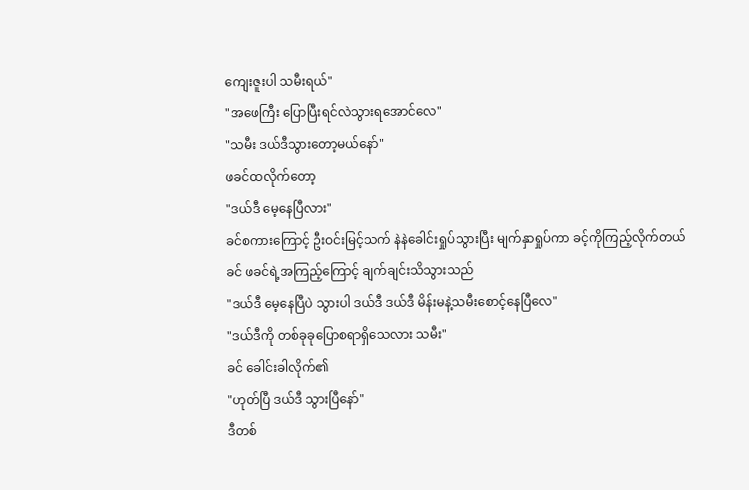ကျေးဇူးပါ သမီးရယ်"
"အဖေကြီး ပြောပြီးရင်လဲသွားရအောင်လေ"
"သမီး ဒယ်ဒီသွားတော့မယ်နော်"
ဖခင်ထလိုက်တော့
"ဒယ်ဒီ မေ့နေပြီလား"
ခင်စကားကြောင့် ဦးဝင်းမြင့်သက် နဲနဲခေါင်းရှုပ်သွားပြီး မျက်နှာရှုပ်ကာ ခင့်ကိုကြည့်လိုက်တယ်
ခင် ဖခင်ရဲ့အကြည့်ကြောင့် ချက်ချင်းသိသွားသည်
"ဒယ်ဒီ မေ့နေပြီပဲ သွားပါ ဒယ်ဒီ ဒယ်ဒီ မိန်းမနဲ့သမီးစောင့်နေပြီလေ"
"ဒယ်ဒီကို တစ်ခုခုပြောစရာရှိသေလား သမီး"
ခင် ခေါင်းခါလိုက်၏
"ဟုတ်ပြီ ဒယ်ဒီ သွားပြီနော်"
ဒီတစ်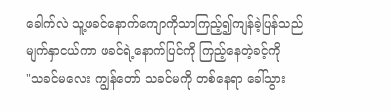ခေါက်လဲ သူ့ဖခင်နောက်ကျောကိုသာကြည့်၍ကျန်ခဲ့ပြန်သည်
မျက်နှာငယ်ကာ ဖခင်ရဲ့နောက်ပြင်ကို ကြည့်နေတဲ့ခင့်ကို
"သခင်မလေး ကျွန်တော် သခင်မကို တစ်နေရာ ခေါ်သွား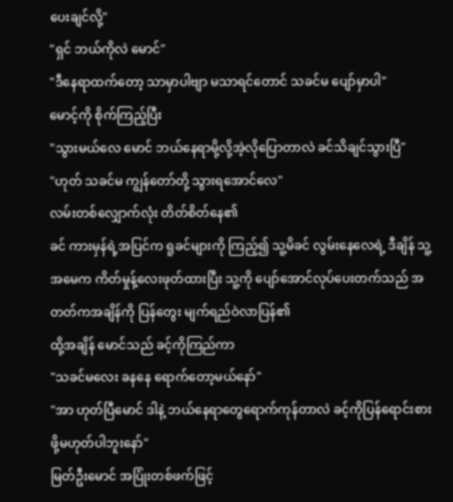ပေးချင်လို့"
"ရှင် ဘယ်ကိုလဲ မောင်"
"ဒီနေရာထက်တော့ သာမှာပါဗျာ မသာရင်တောင် သခင်မ ပျော်မှာပါ"
မောင့်ကို စိုက်ကြည့်ပြီး
"သွားမယ်လေ မောင် ဘယ်နေရာမို့လို့အဲ့လိုပြောတာလဲ ခင်သိချင်သွားပြီ"
"ဟုတ် သခင်မ ကျွန်တော်တို့ သွားရအောင်လေ"
လမ်းတစ်လျှောက်လုံး တိတ်စိတ်နေ၏
ခင် ကားမှန်ရဲ့အပြင်က ရူခင်များကို ကြည့်၍ သူ့မိခင် လွမ်းနေလေရဲ့ ဒီချိန် သူ့အမေက ကိတ်မှုန့်လေးဖုတ်ထားပြီး သူ့ကို ပျော်အောင်လုပ်ပေးတက်သည် အတတ်ကအချိန်ကို ပြန်တွေး မျက်ရည်ဝဲလာပြန်၏
ထို့အချိန် မောင်သည် ခင့်ကိုကြည်ကာ
"သခင်မလေး ခနနေ ရောက်တော့မယ်နော်"
"အာ ဟုတ်ပြီမောင် ဒါနဲ့ ဘယ်နေရာတွေရောက်ကုန်တာလဲ ခင့်ကိုပြန်ရောင်းစားဖို့မဟုတ်ပါဘူးနော်"
မြတ်ဦးမောင် အပြုံးတစ်ဖက်ဖြင့်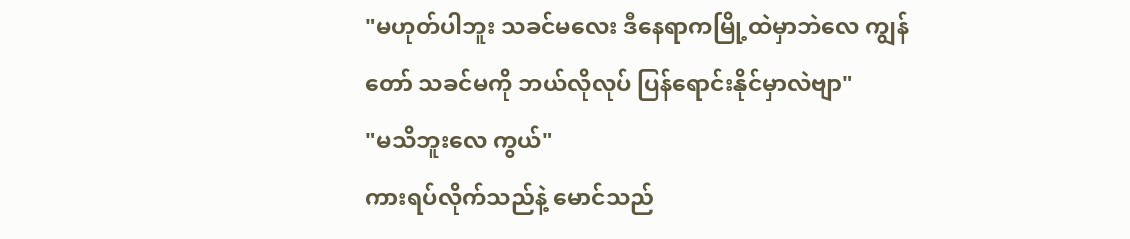"မဟုတ်ပါဘူး သခင်မလေး ဒီနေရာကမြို့ထဲမှာဘဲလေ ကျွန်တော် သခင်မကို ဘယ်လိုလုပ် ပြန်ရောင်းနိုင်မှာလဲဗျာ"
"မသိဘူးလေ ကွယ်"
ကားရပ်လိုက်သည်နဲ့ မောင်သည်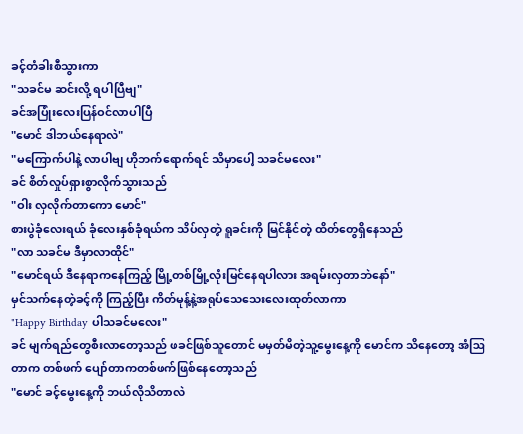ခင့်တံခါးစီသွားကာ
"သခင်မ ဆင်းလို့ ရပါပြီဗျ"
ခင်အပြုံးလေးပြန်ဝင်လာပါပြီ
"မောင် ဒါဘယ်နေရာလဲ"
"မကြောက်ပါနဲ့ လာပါဗျ ဟိုဘက်ရောက်ရင် သိမှာပေါ့ သခင်မလေး"
ခင် စိတ်လှုပ်ရှားစွာလိုက်သွားသည်
"ဝါး လှလိုက်တာကော မောင်"
စားပွဲခုံလေးရယ် ခုံလေးနှစ်ခုံရယ်က သိပ်လှတဲ့ ရူခင်းကို မြင်နိုင်တဲ့ ထိတ်တွေရှိနေသည်
"လာ သခင်မ ဒီမှာလာထိုင်"
"မောင်ရယ် ဒီနေရာကနေကြည့် မြို့တစ်မြို့လုံးမြင်နေရပါလား အရမ်းလှတာဘဲနော်"
မှင်သက်နေတဲ့ခင့်ကို ကြည့်ပြီး ကိတ်မုန့်နဲ့အရုပ်သေသေးလေးထုတ်လာကာ
"Happy Birthday ပါသခင်မလေး"
ခင် မျက်ရည်တွေစီးလာတော့သည် ဖခင်ဖြစ်သူတောင် မမှတ်မိတဲ့သူ့မွေးနေ့ကို မောင်က သိနေတော့ အံဩတာက တစ်ဖက် ပျော်တာကတစ်ဖက်ဖြစ်နေတော့သည်
"မောင် ခင့်မွေးနေ့ကို ဘယ်လိုသိတာလဲ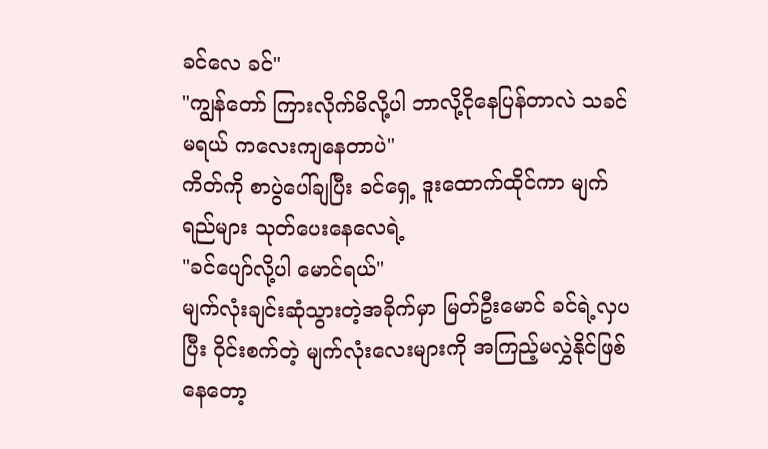ခင်လေ ခင်"
"ကျွန်တော် ကြားလိုက်မိလို့ပါ ဘာလို့ငိုနေပြန်တာလဲ သခင်မရယ် ကလေးကျနေတာပဲ"
ကိတ်ကို စာပွဲပေါ်ချပြီး ခင်ရှေ့ ဒူးထောက်ထိုင်ကာ မျက်ရည်များ သုတ်ပေးနေလေရဲ့
"ခင်ပျော်လို့ပါ မောင်ရယ်"
မျက်လုံးချင်းဆုံသွားတဲ့အခိုက်မှာ မြတ်ဦးမောင် ခင်ရဲ့လှပပြီး ဝိုင်းစက်တဲ့ မျက်လုံးလေးများကို အကြည့်မလွှဲနိုင်ဖြစ်နေတော့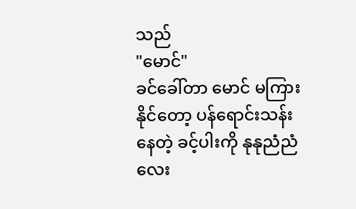သည်
"မောင်"
ခင်ခေါ်တာ မောင် မကြားနိုင်တော့ ပန်ရောင်းသန်းနေတဲ့ ခင့်ပါးကို နုနုညံညံလေး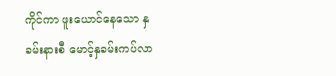ကိုင်ကာ ဖူးယောင်နေသော နှခမ်းနားစီ မောင့်နှခမ်းကပ်လာ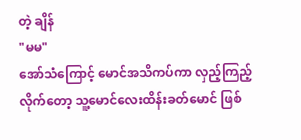တဲ့ ချိန်
"မမ"
အော်သံကြောင့် မောင်အသိကပ်ကာ လှည့်ကြည့်လိုက်တော့ သူ့မောင်လေးထိန်းခတ်မောင် ဖြစ်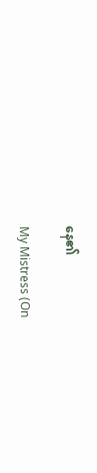နေ၏

My Mistress (On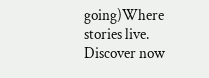going)Where stories live. Discover now